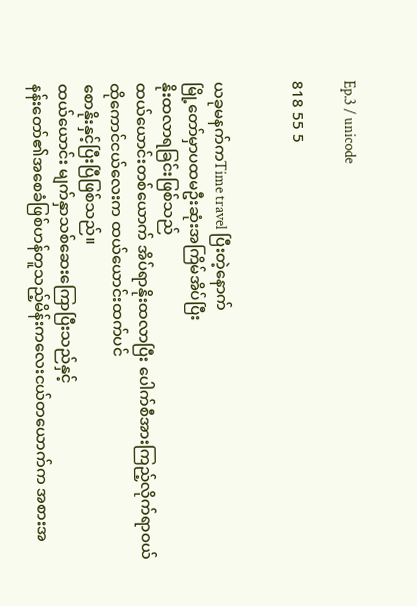Ep.3 / unicode

818 55 5


ယခုမနက်ကTime travel ပြီးတဲ့နောက်
မြို့တော်မှာပထမဦးဆုံးအကြိမ်အိပ်ပြီး
နိုးထလာရခြင်းဖြစ်သည်
ထယ်ယောင်းတစ်ယောက် အိပ်ရာနိုးထလာပြီး ပေါက်စီအားကြည့်လိုက်ရာဝယ်
ထိုကောင်ငယ်လေးက ထယ်ယောင်းထက်ပင်
စောနိုးနှင့်ပြီးပြီဖြစ်သည်။
ထယ်ယောင်း မျက်နှာသစ်ဆေးကြောပြီးသည်နှင့်
နန်းတော်၏အစေခံဖြစ်ဟန်တူသည့်မိန်းကလေးငယ်တယောက်က အစားအ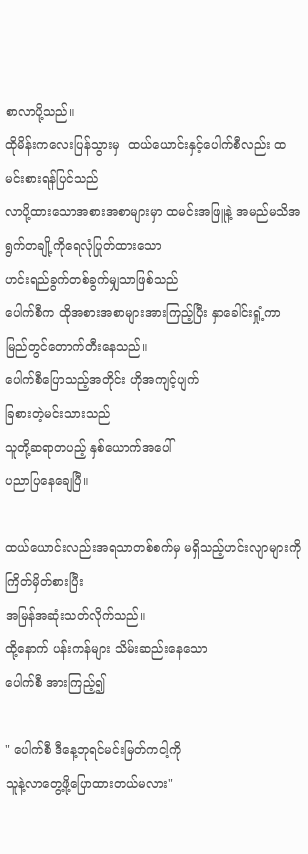စာလာပို့သည်။
ထိုမိန်းကလေးပြန်သွားမှ  ထယ်ယောင်းနှင့်ပေါက်စီလည်း ထမင်းစားရန်ပြင်သည်
လာပို့ထားသောအစားအစာများမှာ ထမင်းအဖြူနဲ့ အမည်မသိအရွက်တချို့ကိုရေလုံပြုတ်ထားသော
ဟင်းရည်ခွက်တစ်ခွက်မျှသာဖြစ်သည်
ပေါက်စီက ထိုအစားအစာများအားကြည့်ပြီး နှာခေါင်းရှုံ့ကာ မြည်တွင်တောက်တီးနေသည်။
ပေါက်စီပြောသည့်အတိုင်း ဟိုအကျင့်ပျက်
ခြစားတဲ့မင်းသားသည်
သူတို့ဆရာတပည့် နှစ်ယောက်အပေါ်
ပညာပြနေချေပြီ။

ထယ်ယောင်းလည်းအရသာတစ်စက်မှ မရှိသည့်ဟင်းလျာများကိုကြိတ်မှိတ်စားပြီး
အမြန်အဆုံးသတ်လိုက်သည်။
ထို့နောက် ပန်းကန်များ သိမ်းဆည်းနေသော
ပေါက်စီ အားကြည့်၍

" ပေါက်စီ ဒီနေ့ဘုရင်မင်းမြတ်ကငါ့ကို
သူနဲ့လာတွေ့ဖို့ပြောထားတယ်မလား"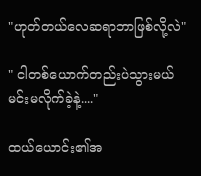"ဟုတ်တယ်လေဆရာဘာဖြစ်လို့လဲ"

" ငါတစ်ယောက်တည်းပဲသွားမယ်
မင်းမလိုက်ခဲ့နဲ့...."

ထယ်ယောင်း၏အ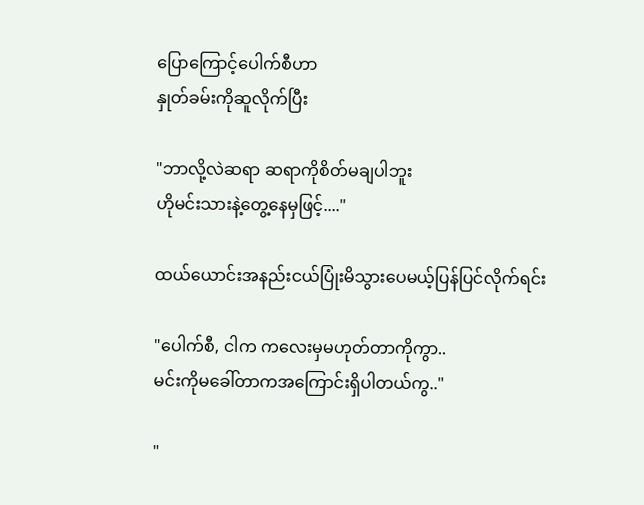ပြောကြောင့်ပေါက်စီဟာ
နှုတ်ခမ်းကိုဆူလိုက်ပြီး

"ဘာလို့လဲဆရာ ဆရာကိုစိတ်မချပါဘူး
ဟိုမင်းသားနဲ့တွေ့နေမှဖြင့်...."

ထယ်ယောင်းအနည်းငယ်ပြုံးမိသွားပေမယ့်ပြန်ပြင်လိုက်ရင်း

"ပေါက်စီ, ငါက ကလေးမှမဟုတ်တာကိုကွာ..
မင်းကိုမခေါ်တာကအကြောင်းရှိပါတယ်ကွ.."

"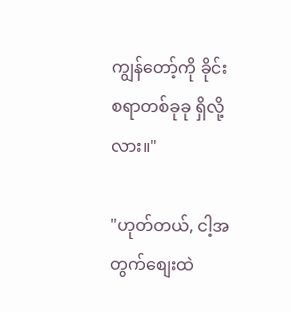ကျွန်‌တော့်ကို ခိုင်းစရာတစ်ခုခု ရှိလို့လား။"

"ဟုတ်တယ်, ငါ့အတွက်စျေးထဲ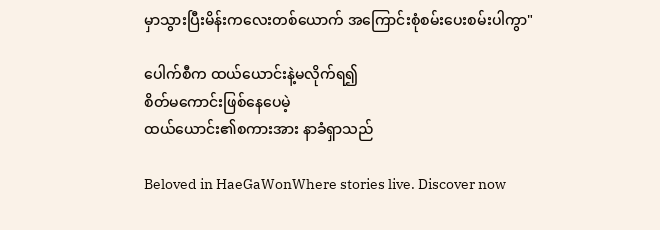မှာသွားပြီးမိန်းကလေးတစ်ယောက် အကြောင်းစုံစမ်းပေးစမ်းပါကွာ"

ပေါက်စီက ထယ်ယောင်းနဲ့မလိုက်ရ၍
စိတ်မကောင်းဖြစ်နေပေမဲ့
ထယ်ယောင်း၏စကားအား နာခံရှာသည်

Beloved in HaeGaWonWhere stories live. Discover now